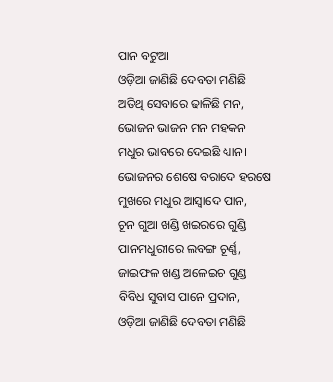ପାନ ବଟୁଆ
ଓଡ଼ିଆ ଜାଣିଛି ଦେବତା ମଣିଛି
ଅତିଥି ସେବାରେ ଢାଳିଛି ମନ,
ଭୋଜନ ଭାଜନ ମନ ମହକନ
ମଧୁର ଭାବରେ ଦେଇଛି ଧ୍ୟାନ।
ଭୋଜନର ଶେଷେ ବରାଦେ ହରଷେ
ମୁଖରେ ମଧୁର ଆସ୍ବାଦେ ପାନ,
ଚୂନ ଗୁଆ ଖଣ୍ଡି ଖଇରରେ ଗୁଣ୍ଡି
ପାନମଧୁରୀରେ ଲବଙ୍ଗ ଚୂର୍ଣ୍ଣ,
ଜାଇଫଳ ଖଣ୍ଡ ଅଳେଇଚ ଗୁଣ୍ଡ
ବିବିଧ ସୁବାସ ପାନେ ପ୍ରଦାନ,
ଓଡ଼ିଆ ଜାଣିଛି ଦେବତା ମଣିଛି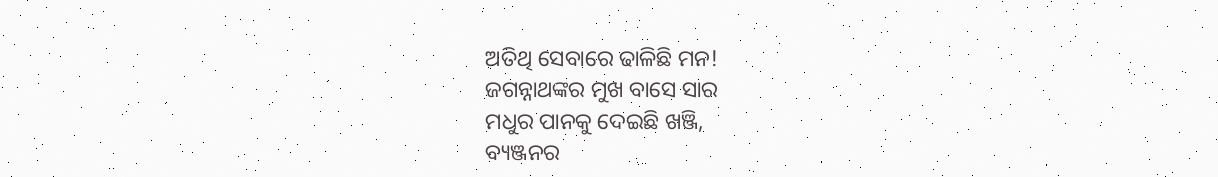ଅତିଥି ସେବାରେ ଢାଳିଛି ମନ!
ଜଗନ୍ନାଥଙ୍କର ମୁଖ ବାସେ ସାର
ମଧୁର ପାନକୁ ଦେଇଛି ଖଞ୍ଜି,
ବ୍ୟଞ୍ଜନର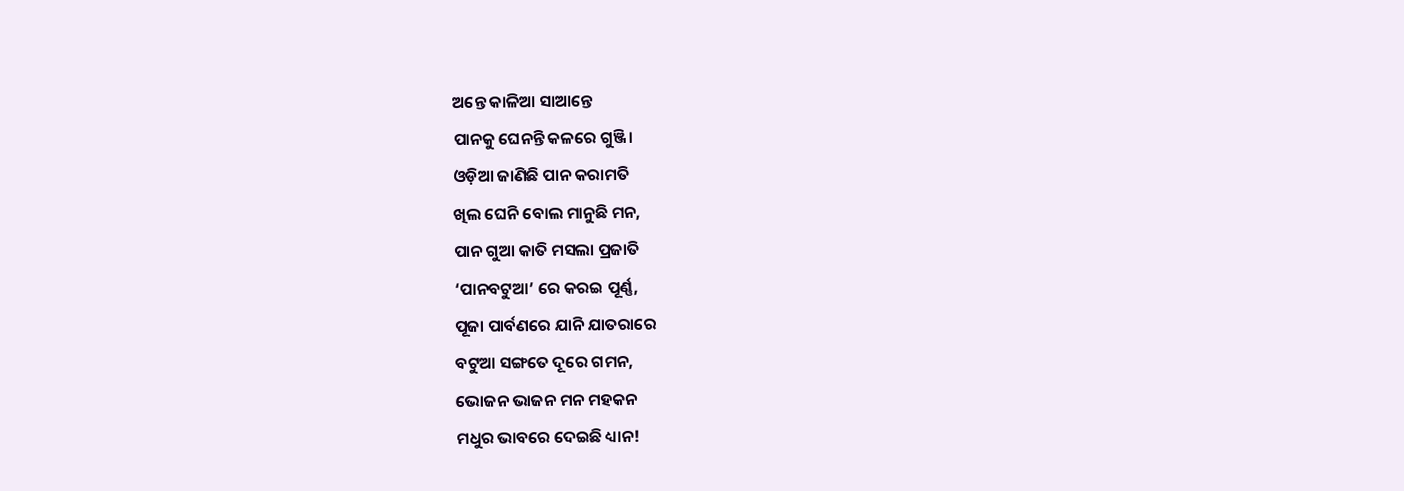ଅନ୍ତେ କାଳିଆ ସାଆନ୍ତେ
ପାନକୁ ଘେନନ୍ତି କଳରେ ଗୁଞ୍ଜି।
ଓଡ଼ିଆ ଜାଣିଛି ପାନ କରାମତି
ଖିଲ ଘେନି ବୋଲ ମାନୁଛି ମନ,
ପାନ ଗୁଆ କାତି ମସଲା ପ୍ରଜାତି
‘ପାନବଟୁଆ’ ରେ କରଇ ପୂର୍ଣ୍ଣ,
ପୂଜା ପାର୍ବଣରେ ଯାନି ଯାତରାରେ
ବଟୁଆ ସଙ୍ଗତେ ଦୂରେ ଗମନ,
ଭୋଜନ ଭାଜନ ମନ ମହକନ
ମଧୁର ଭାବରେ ଦେଇଛି ଧ୍ୟାନ!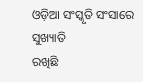ଓଡ଼ିଆ ସଂସ୍କୃତି ସଂସାରେ ସୁଖ୍ୟାତି
ରଖିଛି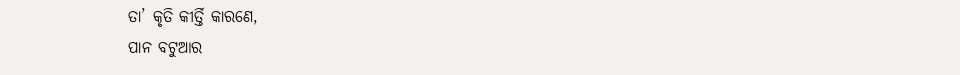ତା’ କୃତି କୀର୍ତ୍ତି କାରଣେ,
ପାନ ବଟୁଆର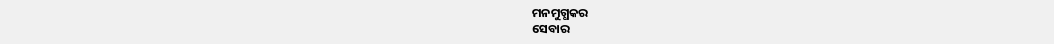ମନମୁଗ୍ଧକର
ସେବାର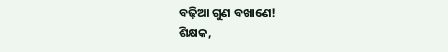ବଢ଼ିଆ ଗୁଣ ବଖାଣେ!
ଶିକ୍ଷକ,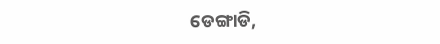ଡେଙ୍ଗାଡି,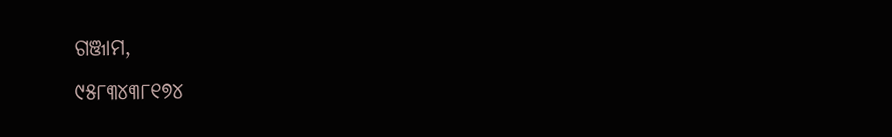ଗଞ୍ଜାମ,
୯୫୮୩୪୩୮୧୭୪